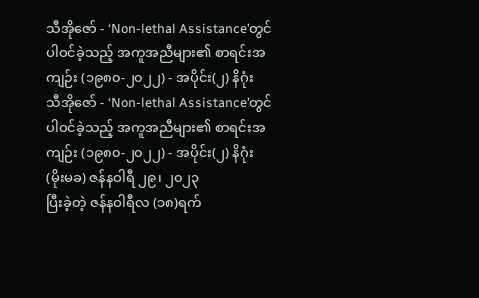သီအိုဇော် - ‘Non-lethal Assistance’တွင် ပါဝင်ခဲ့သည့် အကူအညီများ၏ စာရင်းအကျဉ်း (၁၉၈၀-၂၀၂၂) - အပိုင်း(၂) နိဂုံး
သီအိုဇော် - ‘Non-lethal Assistance’တွင် ပါဝင်ခဲ့သည့် အကူအညီများ၏ စာရင်းအကျဉ်း (၁၉၈၀-၂၀၂၂) - အပိုင်း(၂) နိဂုံး
(မိုးမခ) ဇန်နဝါရီ ၂၉၊ ၂၀၂၃
ပြီးခဲ့တဲ့ ဇန်နဝါရီလ (၁၈)ရက်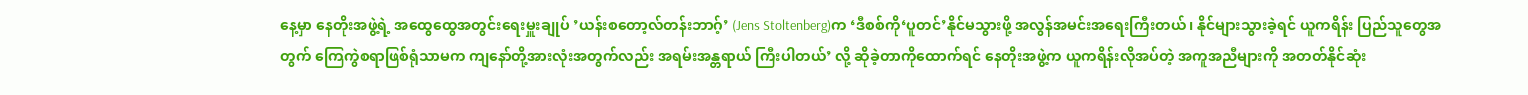နေ့မှာ နေတိုးအဖွဲ့ရဲ့ အထွေထွေအတွင်းရေးမှူးချုပ် ’ယန်းစတော့လ်တန်းဘာဂ့်’ (Jens Stoltenberg)က ‘ဒီစစ်ကို‘ပူတင်’နိုင်မသွားဖို့ အလွန်အမင်းအရေးကြီးတယ်၊ နိုင်များသွားခဲ့ရင် ယူကရိန်း ပြည်သူတွေအတွက် ကြေကွဲစရာဖြစ်ရုံသာမက ကျနော်တို့အားလုံးအတွက်လည်း အရမ်းအန္တရာယ် ကြီးပါတယ်’ လို့ ဆိုခဲ့တာကိုထောက်ရင် နေတိုးအဖွဲ့က ယူကရိန်းလိုအပ်တဲ့ အကူအညီများကို အတတ်နိုင်ဆုံး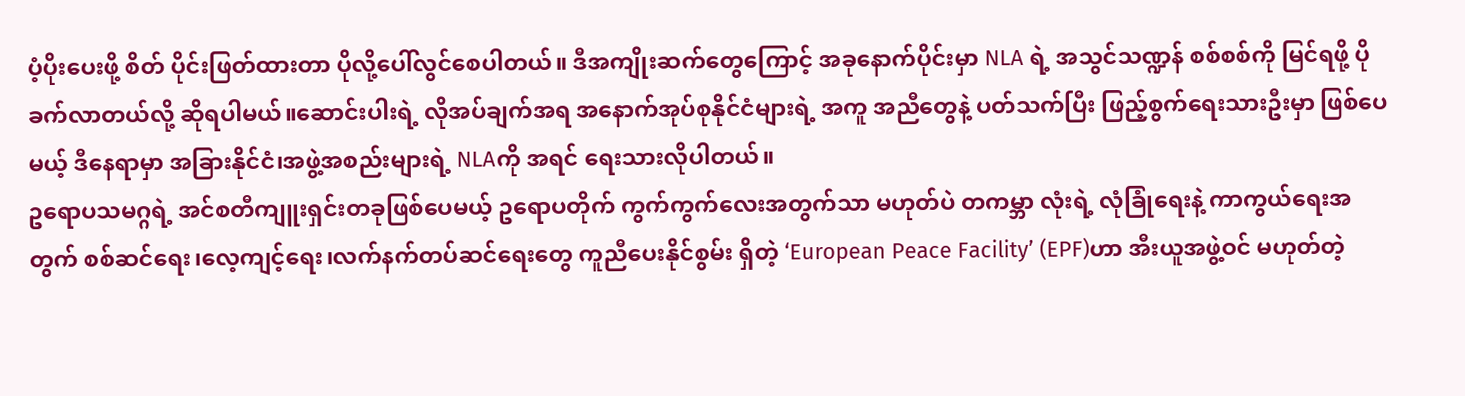ပံ့ပိုးပေးဖို့ စိတ် ပိုင်းဖြတ်ထားတာ ပိုလို့ပေါ်လွင်စေပါတယ်။ ဒီအကျိုးဆက်တွေကြောင့် အခုနောက်ပိုင်းမှာ NLA ရဲ့ အသွင်သဏ္ဍန် စစ်စစ်ကို မြင်ရဖို့ ပိုခက်လာတယ်လို့ ဆိုရပါမယ်။ဆောင်းပါးရဲ့ လိုအပ်ချက်အရ အနောက်အုပ်စုနိုင်ငံများရဲ့ အကူ အညီတွေနဲ့ ပတ်သက်ပြီး ဖြည့်စွက်ရေးသားဦးမှာ ဖြစ်ပေမယ့် ဒီနေရာမှာ အခြားနိုင်ငံ၊အဖွဲ့အစည်းများရဲ့ NLAကို အရင် ရေးသားလိုပါတယ်။
ဥရောပသမဂ္ဂရဲ့ အင်စတီကျူးရှင်းတခုဖြစ်ပေမယ့် ဥရောပတိုက် ကွက်ကွက်လေးအတွက်သာ မဟုတ်ပဲ တကမ္ဘာ လုံးရဲ့ လုံခြုံရေးနဲ့ ကာကွယ်ရေးအတွက် စစ်ဆင်ရေး၊လေ့ကျင့်ရေး၊လက်နက်တပ်ဆင်ရေးတွေ ကူညီပေးနိုင်စွမ်း ရှိတဲ့ ‘European Peace Facility’ (EPF)ဟာ အီးယူအဖွဲ့ဝင် မဟုတ်တဲ့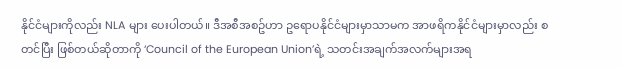နိုင်ငံများကိုလည်း NLA များ ပေးပါတယ်။ ဒီအစီအစဥ်ဟာ ဥရောပနိုင်ငံများမှာသာမက အာဖရိကနိုင်ငံများမှာလည်း စတင်ပြီး ဖြစ်တယ်ဆိုတာကို ‘Council of the European Union’ရဲ့ သတင်းအချက်အလက်များအရ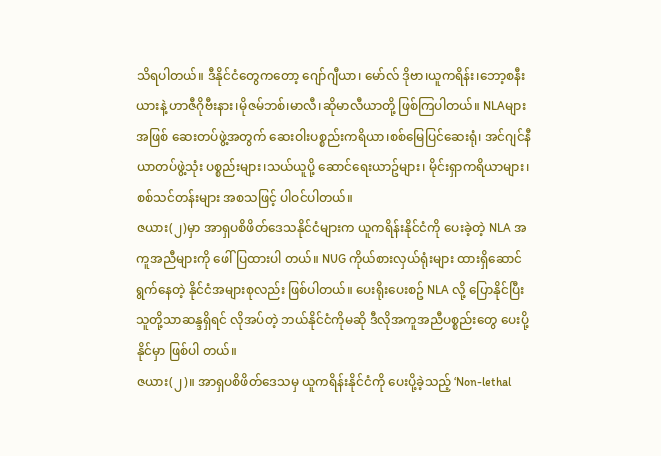သိရပါတယ်။ ဒီနိုင်ငံတွေကတော့ ဂျော်ဂျီယာ၊ မော်လ် ဒိုဗာ၊ယူကရိန်း၊ဘော့စနီးယားနဲ့ ဟာဇီဂိုဗီးနား၊မိုဇမ်ဘစ်၊မာလီ၊ဆိုမာလီယာတို့ ဖြစ်ကြပါတယ်။ NLAများအဖြစ် ဆေးတပ်ဖွဲ့အတွက် ဆေးဝါးပစ္စည်းကရိယာ၊စစ်မြေပြင်ဆေးရုံ၊ အင်ဂျင်နီယာတပ်ဖွဲ့သုံး ပစ္စည်းများ၊သယ်ယူပို့ ဆောင်ရေးယာဥ်များ၊ မိုင်းရှာကရိယာများ၊စစ်သင်တန်းများ အစသဖြင့် ပါဝင်ပါတယ်။
ဇယား(၂)မှာ အာရှပစိဖိတ်ဒေသနိုင်ငံများက ယူကရိန်းနိုင်ငံကို ပေးခဲ့တဲ့ NLA အကူအညီများကို ဖေါ်ပြထားပါ တယ်။ NUG ကိုယ်စားလှယ်ရုံးများ ထားရှိဆောင်ရွက်နေတဲ့ နိုင်ငံအများစုလည်း ဖြစ်ပါတယ်။ ပေးရိုးပေးစဥ် NLA လို့ ပြောနိုင်ပြီး သူတို့သာဆန္ဒရှိရင် လိုအပ်တဲ့ ဘယ်နိုင်ငံကိုမဆို ဒီလိုအကူအညီပစ္စည်းတွေ ပေးပို့နိုင်မှာ ဖြစ်ပါ တယ်။
ဇယား(၂)။ အာရှပစိဖိတ်ဒေသမှ ယူကရိန်းနိုင်ငံကို ပေးပို့ခဲ့သည့် ‘Non-lethal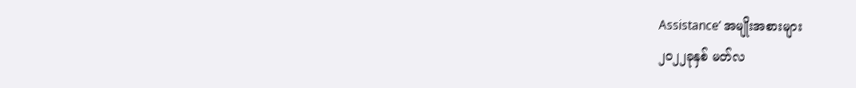Assistance’ အမျိုးအစားများ
၂၀၂၂ခုနှစ် မတ်လ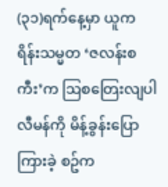(၃၁)ရက်နေ့မှာ ယူကရိန်းသမ္မတ ‘ဇလန်းစကီး’က ဩစတြေးလျပါလီမန်ကို မိန့်ခွန်းပြောကြားခဲ့ စဥ်က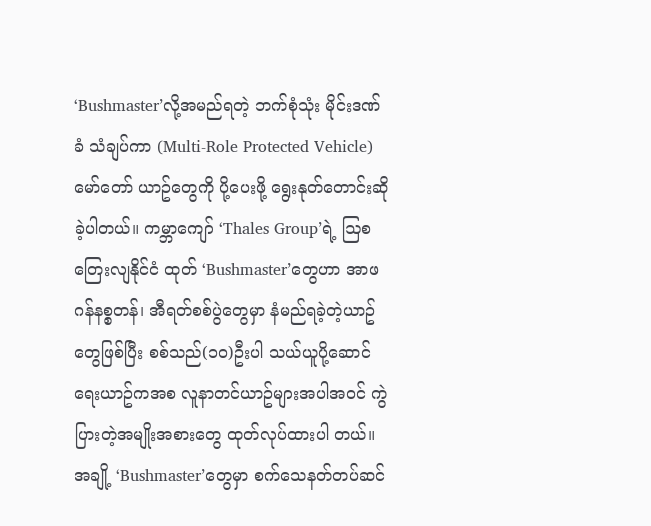‘Bushmaster’လို့အမည်ရတဲ့ ဘက်စုံသုံး မိုင်းဒဏ်ခံ သံချပ်ကာ (Multi-Role Protected Vehicle) မော်တော် ယာဥ်တွေကို ပို့ပေးဖို့ ရွေးနုတ်တောင်းဆိုခဲ့ပါတယ်။ ကမ္ဘာကျော် ‘Thales Group’ရဲ့ ဩစတြေးလျနိုင်ငံ ထုတ် ‘Bushmaster’တွေဟာ အာဖဂန်နစ္စတန်၊ အီရတ်စစ်ပွဲတွေမှာ နံမည်ရခဲ့တဲ့ယာဥ်တွေဖြစ်ပြီး စစ်သည်(၁၀)ဦးပါ သယ်ယူပို့ဆောင်ရေးယာဥ်ကအစ လူနာတင်ယာဥ်များအပါအဝင် ကွဲပြားတဲ့အမျိုးအစားတွေ ထုတ်လုပ်ထားပါ တယ်။ အချို့ ‘Bushmaster’တွေမှာ စက်သေနတ်တပ်ဆင်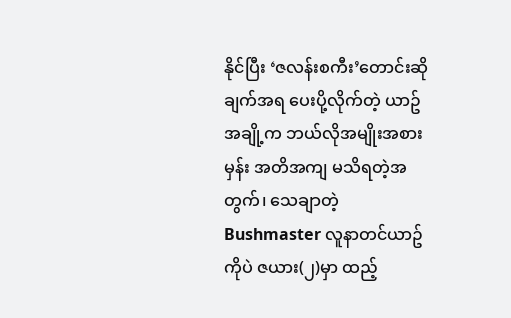နိုင်ပြီး ‘ဇလန်းစကီး’တောင်းဆိုချက်အရ ပေးပို့လိုက်တဲ့ ယာဥ်အချို့က ဘယ်လိုအမျိုးအစားမှန်း အတိအကျ မသိရတဲ့အတွက်၊ သေချာတဲ့Bushmaster လူနာတင်ယာဥ် ကိုပဲ ဇယား(၂)မှာ ထည့်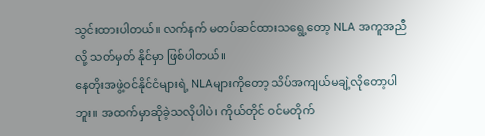သွင်းထားပါတယ်။ လက်နက် မတပ်ဆင်ထားသရွေ့တော့ NLA အကူအညီလို့ သတ်မှတ် နိုင်မှာ ဖြစ်ပါတယ်။
နေတိုးအဖွဲ့ဝင်နိုင်ငံများရဲ့ NLAများကိုတော့ သိပ်အကျယ်မချဲ့လိုတော့ပါဘူး။ အထက်မှာဆိုခဲ့သလိုပါပဲ၊ ကိုယ်တိုင် ဝင်မတိုက်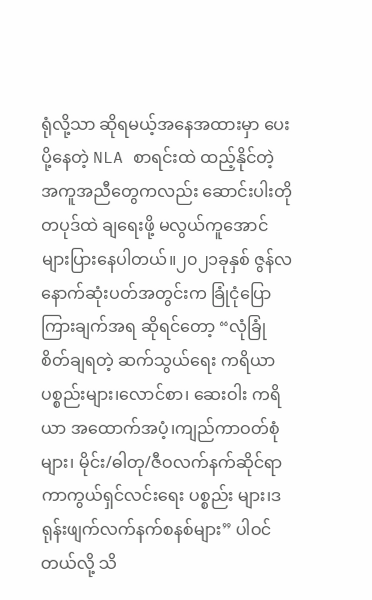ရုံလို့သာ ဆိုရမယ့်အနေအထားမှာ ပေးပို့နေတဲ့ NLA စာရင်းထဲ ထည့်နိုင်တဲ့ အကူအညီတွေကလည်း ဆောင်းပါးတိုတပုဒ်ထဲ ချရေးဖို့ မလွယ်ကူအောင် များပြားနေပါတယ်။၂၀၂၁ခုနှစ် ဇွန်လနောက်ဆုံးပတ်အတွင်းက ခြုံငုံပြောကြားချက်အရ ဆိုရင်တော့ “လုံခြုံစိတ်ချရတဲ့ ဆက်သွယ်ရေး ကရိယာပစ္စည်းများ၊လောင်စာ၊ ဆေးဝါး ကရိယာ အထောက်အပံ့၊ကျည်ကာဝတ်စုံများ၊ မိုင်း/ဓါတု/ဇီဝလက်နက်ဆိုင်ရာ ကာကွယ်ရှင်လင်းရေး ပစ္စည်း များ၊ဒရုန်းဖျက်လက်နက်စနစ်များ” ပါဝင်တယ်လို့ သိ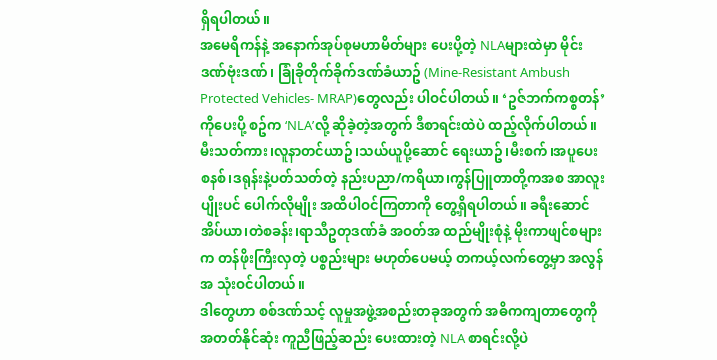ရှိရပါတယ်။
အမေရိကန်နဲ့ အနောက်အုပ်စုမဟာမိတ်များ ပေးပို့တဲ့ NLAများထဲမှာ မိုင်းဒဏ်ဗုံးဒဏ်၊ ခြုံခိုတိုက်ခိုက်ဒဏ်ခံယာဥ် (Mine-Resistant Ambush Protected Vehicles- MRAP)တွေလည်း ပါဝင်ပါတယ်။ ‘ဥဇ်ဘက်ကစ္စတန်’ကိုပေးပို့ စဥ်က ‘NLA’လို့ ဆိုခဲ့တဲ့အတွက် ဒီစာရင်းထဲပဲ ထည့်လိုက်ပါတယ်။မီးသတ်ကား၊လူနာတင်ယာဥ်၊သယ်ယူပို့ဆောင် ရေးယာဥ်၊မီးစက်၊အပူပေးစနစ်၊ဒရုန်းနဲ့ပတ်သတ်တဲ့ နည်းပညာ/ကရိယာ၊ကွန်ပြူတာတို့ကအစ အာလူးပျိုးပင် ပေါက်လိုမျိုး အထိပါဝင်ကြတာကို တွေ့ရှိရပါတယ်။ ခရီးဆောင် အိပ်ယာ၊တဲစခန်း၊ရာသီဥတုဒဏ်ခံ အဝတ်အ ထည်မျိုးစုံနဲ့ မိုးကာဖျင်စများက တန်ဖိုးကြီးလှတဲ့ ပစ္စည်းများ မဟုတ်ပေမယ့် တကယ့်လက်တွေ့မှာ အလွန်အ သုံးဝင်ပါတယ်။
ဒါတွေဟာ စစ်ဒဏ်သင့် လူမှုအဖွဲ့အစည်းတခုအတွက် အဓိကကျတာတွေကို အတတ်နိုင်ဆုံး ကူညီဖြည့်ဆည်း ပေးထားတဲ့ NLA စာရင်းလို့ပဲ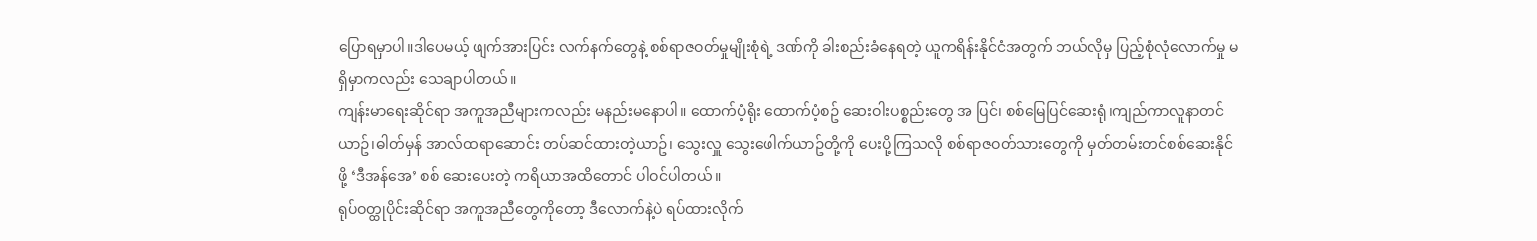ပြောရမှာပါ။ဒါပေမယ့် ဖျက်အားပြင်း လက်နက်တွေနဲ့ စစ်ရာဇဝတ်မှုမျိုးစုံရဲ့ ဒဏ်ကို ခါးစည်းခံနေရတဲ့ ယူကရိန်းနိုင်ငံအတွက် ဘယ်လိုမှ ပြည့်စုံလုံလောက်မှု မရှိမှာကလည်း သေချာပါတယ်။
ကျန်းမာရေးဆိုင်ရာ အကူအညီများကလည်း မနည်းမနောပါ။ ထောက်ပံ့ရိုး ထောက်ပံ့စဥ် ဆေးဝါးပစ္စည်းတွေ အ ပြင်၊ စစ်မြေပြင်ဆေးရုံ၊ကျည်ကာလူနာတင်ယာဥ်၊ဓါတ်မှန် အာလ်ထရာဆောင်း တပ်ဆင်ထားတဲ့ယာဥ်၊ သွေးလှူ သွေးဖေါက်ယာဥ်တို့ကို ပေးပို့ကြသလို စစ်ရာဇဝတ်သားတွေကို မှတ်တမ်းတင်စစ်ဆေးနိုင်ဖို့ ‘ဒီအန်အေ’ စစ် ဆေးပေးတဲ့ ကရိယာအထိတောင် ပါဝင်ပါတယ်။
ရုပ်ဝတ္ထုပိုင်းဆိုင်ရာ အကူအညီတွေကိုတော့ ဒီလောက်နဲ့ပဲ ရပ်ထားလိုက်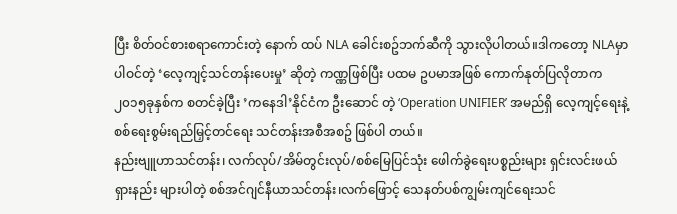ပြီး စိတ်ဝင်စားစရာကောင်းတဲ့ နောက် ထပ် NLA ခေါင်းစဥ်ဘက်ဆီကို သွားလိုပါတယ်။ဒါကတော့ NLAမှာပါဝင်တဲ့ ‘လေ့ကျင့်သင်တန်းပေးမှု’ ဆိုတဲ့ ကဏ္ဏဖြစ်ပြီး ပထမ ဥပမာအဖြစ် ကောက်နုတ်ပြလိုတာက ၂၀၁၅ခုနှစ်က စတင်ခဲ့ပြီး ’ကနေဒါ’နိုင်ငံက ဦးဆောင် တဲ့ ‘Operation UNIFIER’ အမည်ရှိ လေ့ကျင့်ရေးနဲ့ စစ်ရေးစွမ်းရည်မြှင့်တင်ရေး သင်တန်းအစီအစဥ် ဖြစ်ပါ တယ်။
နည်းဗျူဟာသင်တန်း၊ လက်လုပ်/အိမ်တွင်းလုပ်/စစ်မြေပြင်သုံး ဖေါက်ခွဲရေးပစ္စည်းများ ရှင်းလင်းဖယ်ရှားနည်း များပါတဲ့ စစ်အင်ဂျင်နီယာသင်တန်း၊လက်ဖြောင့် သေနတ်ပစ်ကျွမ်းကျင်ရေးသင်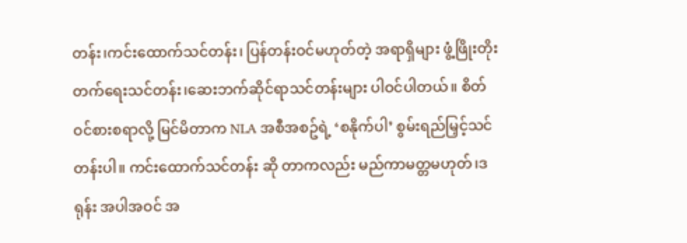တန်း၊ကင်းထောက်သင်တန်း၊ ပြန်တန်းဝင်မဟုတ်တဲ့ အရာရှိများ ဖွံ့ဖြိုးတိုးတက်ရေးသင်တန်း၊ဆေးဘက်ဆိုင်ရာသင်တန်းများ ပါဝင်ပါတယ်။ စိတ်ဝင်စားစရာလို့ မြင်မိတာက NLA အစီအစဥ်ရဲ့ ‘စနိုက်ပါ’ စွမ်းရည်မြှင့်သင်တန်းပါ။ ကင်းထောက်သင်တန်း ဆို တာကလည်း မည်ကာမတ္တမဟုတ်၊ဒရုန်း အပါအဝင် အ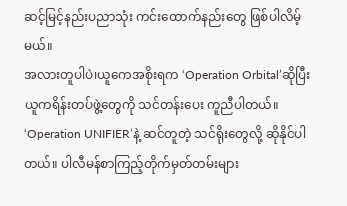ဆင့်မြင့်နည်းပညာသုံး ကင်းထောက်နည်းတွေ ဖြစ်ပါလိမ့် မယ်။
အလားတူပါပဲ၊ယူကေအစိုးရက ‘Operation Orbital’ဆိုပြီး ယူကရိန်းတပ်ဖွဲ့တွေကို သင်တန်းပေး ကူညီပါတယ်။ ‘Operation UNIFIER’နဲ့ ဆင်တူတဲ့ သင်ရိုးတွေလို့ ဆိုနိုင်ပါတယ်။ ပါလီမန်စာကြည့်တိုက်မှတ်တမ်းများ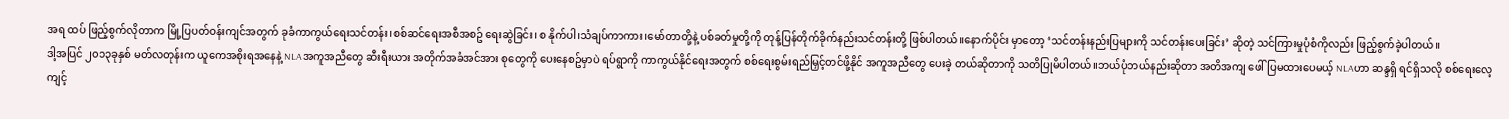အရ ထပ် ဖြည့်စွက်လိုတာက မြို့ပြပတ်ဝန်းကျင်အတွက် ခုခံကာကွယ်ရေးသင်တန်း၊စစ်ဆင်ရေးအစီအစဥ် ရေးဆွဲခြင်း၊ စ နိုက်ပါ၊သံချပ်ကာကား၊မော်တာတို့နဲ့ ပစ်ခတ်မှုတို့ကို တုန့်ပြန်တိုက်ခိုက်နည်းသင်တန်းတို့ ဖြစ်ပါတယ်။နောက်ပိုင်း မှာတော့ ‘သင်တန်းနည်းပြများကို သင်တန်းပေးခြင်း’ ဆိုတဲ့ သင်ကြားမှုပုံစံကိုလည်း ဖြည့်စွက်ခဲ့ပါတယ်။
ဒါ့အပြင် ၂၀၁၃ခုနှစ် မတ်လတုန်းက ယူကေအစိုးရအနေနဲ့ NLAအကူအညီတွေ ဆီးရီးယား အတိုက်အခံအင်အား စုတွေကို ပေးနေစဥ်မှာပဲ ရပ်ရွာကို ကာကွယ်နိုင်ရေးအတွက် စစ်ရေးစွမ်းရည်မြှင့်တင်ဖို့နိုင် အကူအညီတွေ ပေးခဲ့ တယ်ဆိုတာကို သတိပြုမိပါတယ်။ဘယ်ပုံဘယ်နည်းဆိုတာ အတိအကျ ဖေါ်ပြမထားပေမယ့် NLAဟာ ဆန္ဒရှိ ရင်ရှိသလို စစ်ရေးလေ့ကျင့်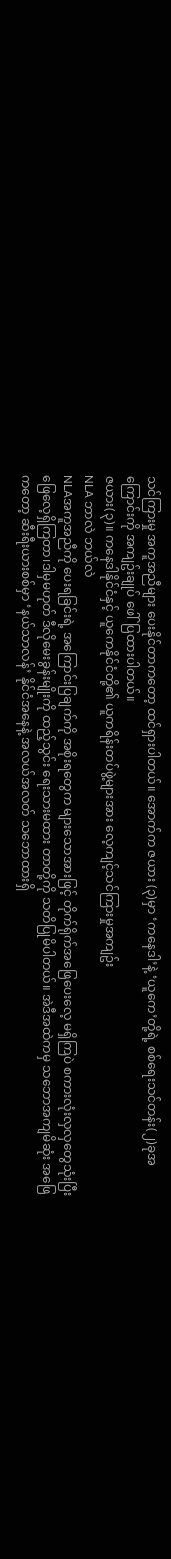သင်ကြားမှု အကူအညီများ ပေးနိုင်တာကတော့ ထင်ရှားပါတယ်။ အောက်က ဇယား (၃)မှာ ‘ကနေဒါ’နဲ့ ‘ယူကေ’တို့ရဲ့ စစ်ရေးသင်တန်း(၂)ခုအကြောင်းကို အကျဥ်းချုပ် ဖေါ်ပြထားပါတယ်။
ဇယား(၃)။ ကနေဒါနိုင်ငံနှင့် ယူကေနိုင်ငံတို့၏ ယူကရိန်းတပ်ဖွဲ့များအား လေ့ကျင့်သင်ကြားမှုအကျဥ်း
NLA ဘာလဲ ဘယ်လဲ
NLAအကူအညီကို ပေးရခြင်းရဲ့ အကြောင်းပြချက်ကို အစိုးရတွေက များသောအားဖြင့် တိုက်ရိုက်အဖြေပေးလေ့ မရှိကြပဲ စကားလုံးလှလှတွေသုံးပြီး ဖြေလေ့ရှိကြတာ၊ဒါမှမဟုတ် ဒီလိုမေးခွန်းမျိုးကို ထည့်သွင်း ရေးသားမထား တာတို့ကို သတိပြုမိပါတယ်။ အဲဒီအထဲကမှ သဘောအကျမိဆုံး အဖြေကတော့ ဆီးရီးယားစစ်မှာ ‘နယ်သာလန်’ နိုင်ငံအနေနဲ့ အလယ်အလတ် သဘောထားရှိ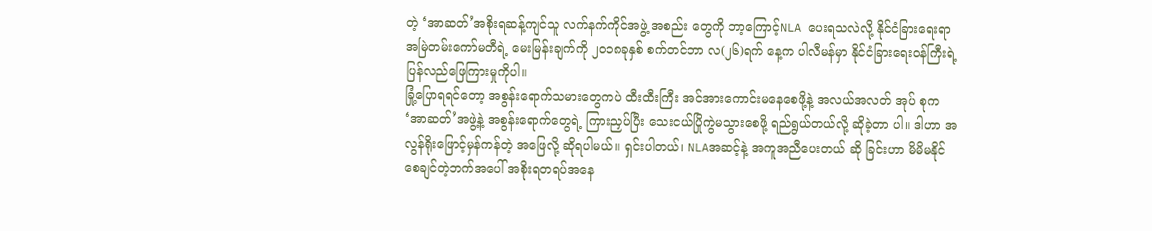တဲ့ ‘အာဆတ်’အစိုးရဆန့်ကျင်သူ လက်နက်ကိုင်အဖွဲ့ အစည်း တွေကို ဘာ့ကြောင့်NLA ပေးရသလဲလို့ နိုင်ငံခြားရေးရာအမြဲတမ်းကော်မတီရဲ့ မေးမြန်းချက်ကို ၂၀၁၈ခုနှစ် စက်တင်ဘာ လ(၂၆)ရက် နေ့က ပါလီမန်မှာ နိုင်ငံခြားရေးဝန်ကြီးရဲ့ ပြန်လည်ဖြေကြားမှုကိုပါ။
ခြုံ့ပြောရရင်တော့ အစွန်းရောက်သမားတွေကပဲ ထီးထီးကြီး အင်အားကောင်းမနေစေဖို့နဲ့ အလယ်အလတ် အုပ် စုက ‘အာဆတ်’အဖွဲ့နဲ့ အစွန်းရောက်တွေရဲ့ ကြားညှပ်ပြီး သေးငယ်ပြိုကွဲမသွားစေဖို့ ရည်ရွယ်တယ်လို့ ဆိုခဲ့တာ ပါ။ ဒါဟာ အလွန်ရိုးဖြောင့်မှန်ကန်တဲ့ အဖြေလို့ ဆိုရပါမယ်။ ရှင်းပါတယ်၊ NLAအဆင့်နဲ့ အကူအညီပေးတယ် ဆို ခြင်းဟာ မိမိမနိုင်စေချင်တဲ့ဘက်အပေါ် အစိုးရတရပ်အနေ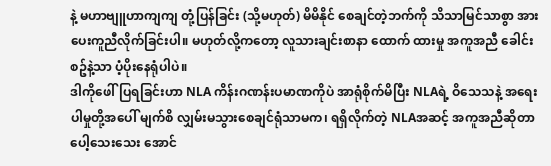နဲ့ မဟာဗျူဟာကျကျ တုံ့ပြန်ခြင်း (သို့မဟုတ်) မိမိနိုင် စေချင်တဲ့ဘက်ကို သိသာမြင်သာစွာ အားပေးကူညီလိုက်ခြင်းပါ။ မဟုတ်လို့ကတော့ လူသားချင်းစာနာ ထောက် ထားမှု အကူအညီ ခေါင်းစဥ်နဲ့သာ ပံ့ပိုးနေရုံပါပဲ။
ဒါကိုဖေါ်ပြရခြင်းဟာ NLA ကိန်းဂဏန်းပမာဏကိုပဲ အာရုံစိုက်မိပြီး NLAရဲ့ ဝိသေသနဲ့ အရေးပါမှုတို့အပေါ် မျက်စိ လျှမ်းမသွားစေချင်ရုံသာမက၊ ရရှိလိုက်တဲ့ NLAအဆင့် အကူအညီဆိုတာ ပေါ့သေးသေး အောင်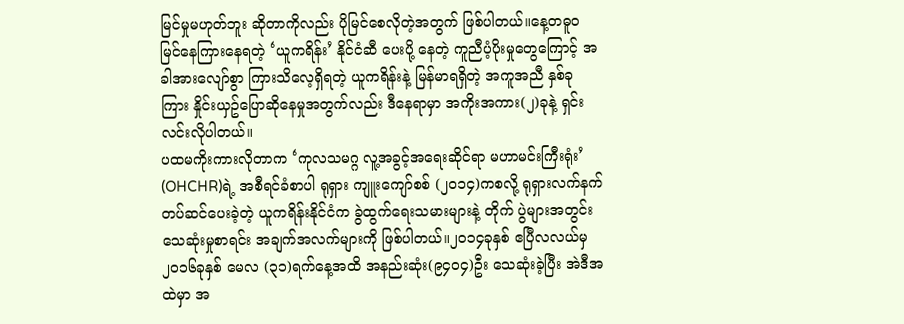မြင်မှုမဟုတ်ဘူး ဆိုတာကိုလည်း ပိုမြင်စေလိုတဲ့အတွက် ဖြစ်ပါတယ်။နေ့တဓူဝ မြင်နေကြားနေရတဲ့ ‘ယူကရိန်း’ နိုင်ငံဆီ ပေးပို့ နေတဲ့ ကူညီပံ့ပိုးမှုတွေကြောင့် အခါအားလျော်စွာ ကြားသိလေ့ရှိရတဲ့ ယူကရိန်းနဲ့ မြန်မာရရှိတဲ့ အကူအညီ နှစ်ခု ကြား နှိုင်းယှဥ်ပြောဆိုနေမှုအတွက်လည်း ဒီနေရာမှာ အကိုးအကား(၂)ခုနဲ့ ရှင်းလင်းလိုပါတယ်။
ပထမကိုးကားလိုတာက ‘ကုလသမဂ္ဂ လူ့အခွင့်အရေးဆိုင်ရာ မဟာမင်းကြီးရုံး’ (OHCHR)ရဲ့ အစီရင်ခံစာပါ ရုရှား ကျူးကျော်စစ် (၂၀၁၄)ကစလို့ ရုရှားလက်နက်တပ်ဆင်ပေးခဲ့တဲ့ ယူကရိန်းနိုင်ငံက ခွဲထွက်ရေးသမားများနဲ့ တိုက် ပွဲများအတွင်း သေဆုံးမှုစာရင်း အချက်အလက်များကို ဖြစ်ပါတယ်။၂၀၁၄ခုနှစ် ဧပြီလလယ်မှ ၂၀၁၆ခုနှစ် မေလ (၃၁)ရက်နေ့အထိ အနည်းဆုံး(၉၄၀၄)ဦး သေဆုံးခဲ့ပြီး အဲဒီအထဲမှာ အ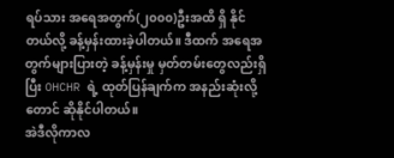ရပ်သား အရေအတွက်(၂၀၀၀)ဦးအထိ ရှိ နိုင်တယ်လို့ ခန့်မှန်းထားခဲ့ပါတယ်။ ဒီထက် အရေအတွက်များပြားတဲ့ ခန့်မှန်းမှု မှတ်တမ်းတွေလည်းရှိပြီး OHCHR ရဲ့ ထုတ်ပြန်ချက်က အနည်းဆုံးလို့တောင် ဆိုနိုင်ပါတယ်။
အဲဒီလိုကာလ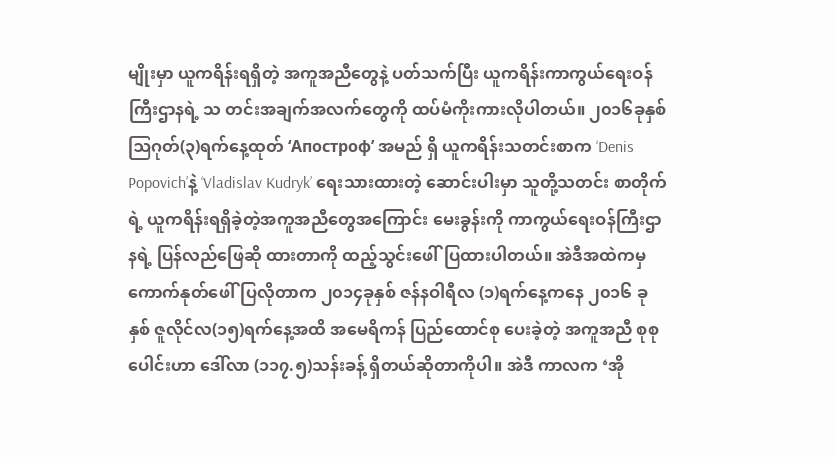မျိုးမှာ ယူကရိန်းရရှိတဲ့ အကူအညီတွေနဲ့ ပတ်သက်ပြီး ယူကရိန်းကာကွယ်ရေးဝန်ကြီးဌာနရဲ့ သ တင်းအချက်အလက်တွေကို ထပ်မံကိုးကားလိုပါတယ်။ ၂၀၁၆ခုနှစ် ဩဂုတ်(၃)ရက်နေ့ထုတ် ‘Апостроф’ အမည် ရှိ ယူကရိန်းသတင်းစာက ‘Denis Popovich’နဲ့ ‘Vladislav Kudryk’ ရေးသားထားတဲ့ ဆောင်းပါးမှာ သူတို့သတင်း စာတိုက်ရဲ့ ယူကရိန်းရရှိခဲ့တဲ့အကူအညီတွေအကြောင်း မေးခွန်းကို ကာကွယ်ရေးဝန်ကြီးဌာနရဲ့ ပြန်လည်ဖြေဆို ထားတာကို ထည့်သွင်းဖေါ်ပြထားပါတယ်။ အဲဒီအထဲကမှ ကောက်နုတ်ဖေါ်ပြလိုတာက ၂၀၁၄ခုနှစ် ဇန်နဝါရီလ (၁)ရက်နေ့ကနေ ၂၀၁၆ ခုနှစ် ဇူလိုင်လ(၁၅)ရက်နေ့အထိ အမေရိကန် ပြည်ထောင်စု ပေးခဲ့တဲ့ အကူအညီ စုစု ပေါင်းဟာ ဒေါ်လာ (၁၁၇.၅)သန်းခန့် ရှိတယ်ဆိုတာကိုပါ။ အဲဒီ ကာလက ‘အို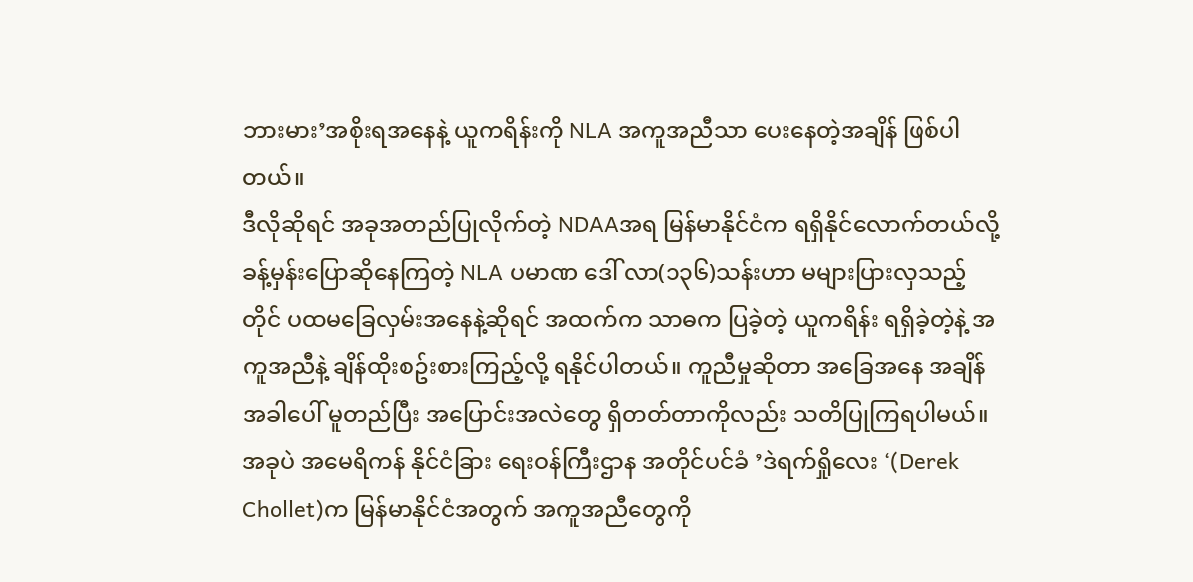ဘားမား’အစိုးရအနေနဲ့ ယူကရိန်းကို NLA အကူအညီသာ ပေးနေတဲ့အချိန် ဖြစ်ပါတယ်။
ဒီလိုဆိုရင် အခုအတည်ပြုလိုက်တဲ့ NDAAအရ မြန်မာနိုင်ငံက ရရှိနိုင်လောက်တယ်လို့ ခန့်မှန်းပြောဆိုနေကြတဲ့ NLA ပမာဏ ဒေါ် လာ(၁၃၆)သန်းဟာ မများပြားလှသည့်တိုင် ပထမခြေလှမ်းအနေနဲ့ဆိုရင် အထက်က သာဓက ပြခဲ့တဲ့ ယူကရိန်း ရရှိခဲ့တဲ့နဲ့ အကူအညီနဲ့ ချိန်ထိုးစဥ်းစားကြည့်လို့ ရနိုင်ပါတယ်။ ကူညီမှုဆိုတာ အခြေအနေ အချိန် အခါပေါ် မူတည်ပြီး အပြောင်းအလဲတွေ ရှိတတ်တာကိုလည်း သတိပြုကြရပါမယ်။ အခုပဲ အမေရိကန် နိုင်ငံခြား ရေးဝန်ကြီးဌာန အတိုင်ပင်ခံ ’ဒဲရက်ရှိုလေး ‘(Derek Chollet)က မြန်မာနိုင်ငံအတွက် အကူအညီတွေကို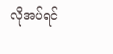လိုအပ်ရင်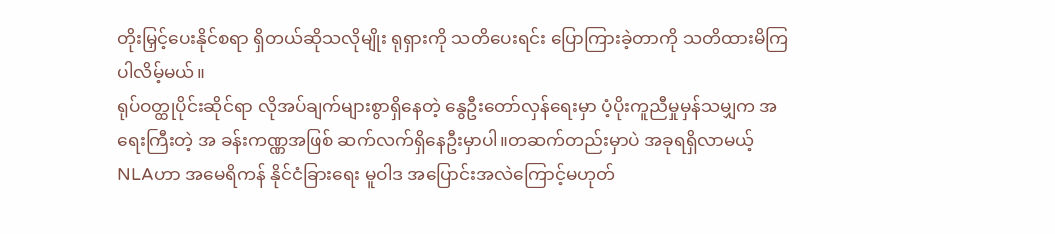တိုးမြှင့်ပေးနိုင်စရာ ရှိတယ်ဆိုသလိုမျိုး ရုရှားကို သတိပေးရင်း ပြောကြားခဲ့တာကို သတိထားမိကြပါလိမ့်မယ်။
ရုပ်ဝတ္ထုပိုင်းဆိုင်ရာ လိုအပ်ချက်များစွာရှိနေတဲ့ နွေဦးတော်လှန်ရေးမှာ ပံ့ပိုးကူညီမှုမှန်သမျှက အရေးကြီးတဲ့ အ ခန်းကဏ္ဏအဖြစ် ဆက်လက်ရှိနေဦးမှာပါ။တဆက်တည်းမှာပဲ အခုရရှိလာမယ့် NLAဟာ အမေရိကန် နိုင်ငံခြားရေး မူဝါဒ အပြောင်းအလဲကြောင့်မဟုတ်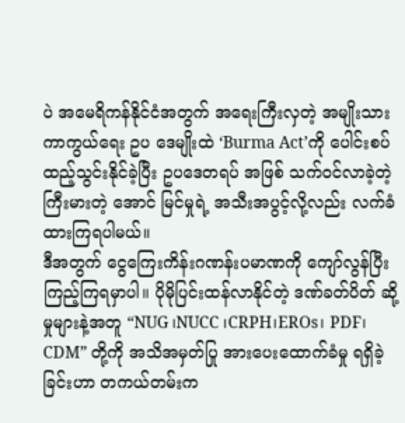ပဲ အမေရိကန်နိုင်ငံအတွက် အရေးကြီးလှတဲ့ အမျိုးသားကာကွယ်ရေး ဥပ ဒေမျိုးထဲ ‘Burma Act’ကို ပေါင်းစပ်ထည့်သွင်းနိုင်ခဲ့ပြီး ဥပဒေတရပ် အဖြစ် သက်ဝင်လာခဲ့တဲ့ ကြီးမားတဲ့ အောင် မြင်မှုရဲ့ အသီးအပွင့်လို့လည်း လက်ခံထားကြရပါမယ်။
ဒီအတွက် ငွေကြေးကိန်းဂဏန်းပမာဏကို ကျော်လွန်ပြီး ကြည့်ကြရမှာပါ။ ပိုမိုပြင်းထန်လာနိုင်တဲ့ ဒဏ်ခတ်ပိတ် ဆို့မှုများနဲ့အတူ “NUG ၊NUCC ၊CRPH၊EROs၊ PDF၊ CDM” တို့ကို အသိအမှတ်ပြု အားပေးထောက်ခံမှု ရရှိခဲ့ခြင်းဟာ တကယ်တမ်းက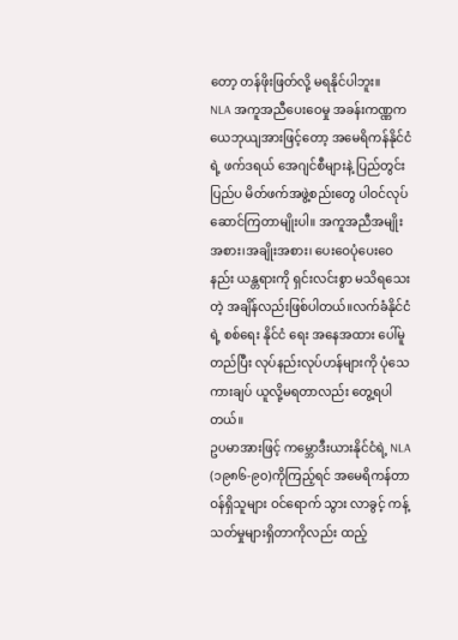တော့ တန်ဖိုးဖြတ်လို့ မရနိုင်ပါဘူး။
NLA အကူအညီပေးဝေမှု အခန်းကဏ္ဏက ယေဘုယျအားဖြင့်တော့ အမေရိကန်နိုင်ငံရဲ့ ဖက်ဒရယ် အေဂျင်စီများနဲ့ ပြည်တွင်းပြည်ပ မိတ်ဖက်အဖွဲ့စည်းတွေ ပါဝင်လုပ်ဆောင်ကြတာမျိုးပါ။ အကူအညီအမျိုးအစား၊အချိုးအစား၊ ပေးဝေပုံပေးဝေနည်း ယန္တရားကို ရှင်းလင်းစွာ မသိရသေးတဲ့ အချိန်လည်းဖြစ်ပါတယ်။လက်ခံနိုင်ငံရဲ့ စစ်ရေး နိုင်ငံ ရေး အနေအထား ပေါ်မူတည်ပြီး လုပ်နည်းလုပ်ဟန်များကို ပုံသေကားချပ် ယူလို့မရတာလည်း တွေ့ရပါတယ်။
ဥပမာအားဖြင့် ကမ္ဘောဒီးယားနိုင်ငံရဲ့ NLA (၁၉၈၆-၉၀)ကိုကြည့်ရင် အမေရိကန်တာဝန်ရှိသူများ ဝင်ရောက် သွား လာခွင့် ကန့်သတ်မှုများရှိတာကိုလည်း ထည့်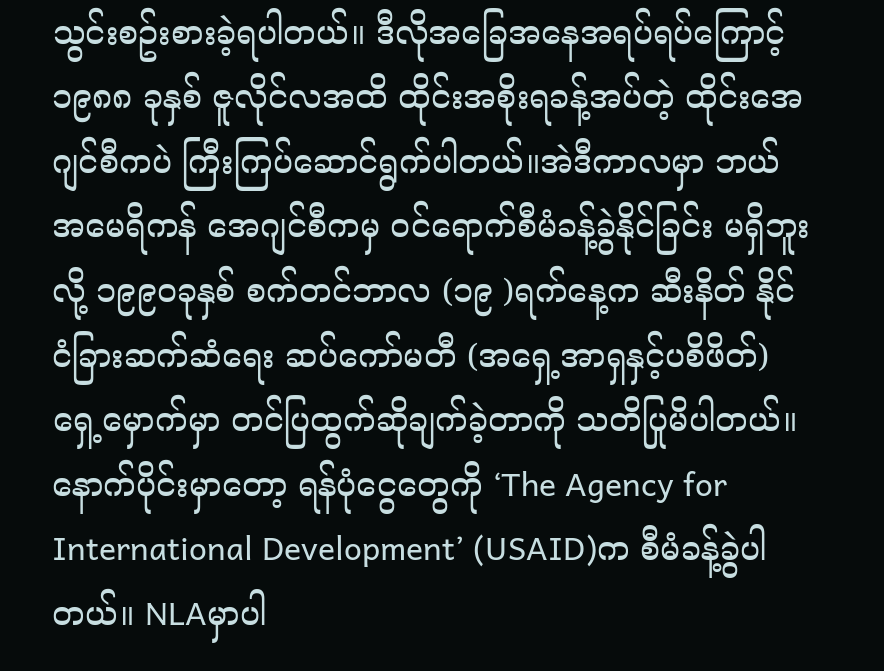သွင်းစဥ်းစားခဲ့ရပါတယ်။ ဒီလိုအခြေအနေအရပ်ရပ်ကြောင့် ၁၉၈၈ ခုနှစ် ဇူလိုင်လအထိ ထိုင်းအစိုးရခန့်အပ်တဲ့ ထိုင်းအေဂျင်စီကပဲ ကြီးကြပ်ဆောင်ရွက်ပါတယ်။အဲဒီကာလမှာ ဘယ် အမေရိကန် အေဂျင်စီကမှ ဝင်ရောက်စီမံခန့်ခွဲနိုင်ခြင်း မရှိဘူးလို့ ၁၉၉၀ခုနှစ် စက်တင်ဘာလ (၁၉ )ရက်နေ့က ဆီးနိတ် နိုင်ငံခြားဆက်ဆံရေး ဆပ်ကော်မတီ (အရှေ့အာရှနှင့်ပစိဖိတ်)ရှေ့မှောက်မှာ တင်ပြထွက်ဆိုချက်ခဲ့တာကို သတိပြုမိပါတယ်။
နောက်ပိုင်းမှာတော့ ရန်ပုံငွေတွေကို ‘The Agency for International Development’ (USAID)က စီမံခန့်ခွဲပါတယ်။ NLAမှာပါ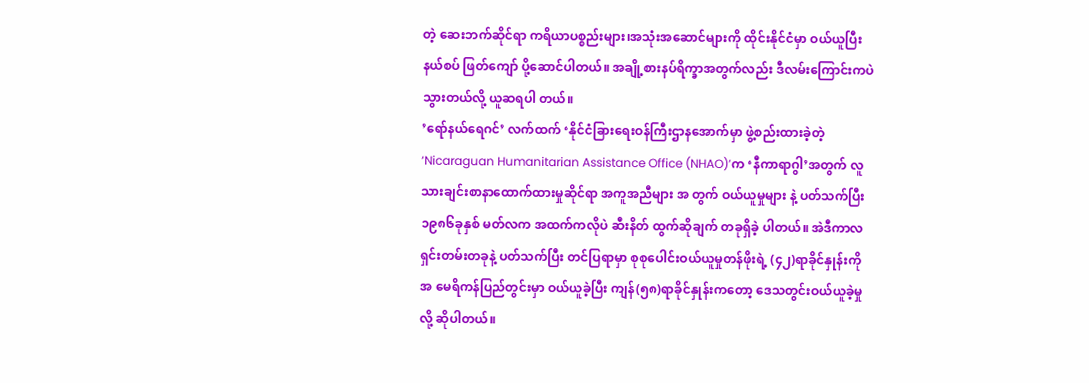တဲ့ ဆေးဘက်ဆိုင်ရာ ကရိယာပစ္စည်းများ၊အသုံးအဆောင်များကို ထိုင်းနိုင်ငံမှာ ဝယ်ယူပြီး နယ်စပ် ဖြတ်ကျော် ပို့ဆောင်ပါတယ်။ အချို့စားနပ်ရိက္ခာအတွက်လည်း ဒီလမ်းကြောင်းကပဲ သွားတယ်လို့ ယူဆရပါ တယ်။
’ရော်နယ်ရေဂင်’ လက်ထက် ‘နိုင်ငံခြားရေးဝန်ကြီးဌာနအောက်မှာ ဖွဲ့စည်းထားခဲ့တဲ့ ‘Nicaraguan Humanitarian Assistance Office (NHAO)’က ‘နီကာရာဂွါ’အတွက် လူသားချင်းစာနာထောက်ထားမှုဆိုင်ရာ အကူအညီများ အ တွက် ဝယ်ယူမှုများ နဲ့ ပတ်သက်ပြီး ၁၉၈၆ခုနှစ် မတ်လက အထက်ကလိုပဲ ဆီးနိတ် ထွက်ဆိုချက် တခုရှိခဲ့ ပါတယ်။ အဲဒီကာလ ရှင်းတမ်းတခုနဲ့ ပတ်သက်ပြီး တင်ပြရာမှာ စုစုပေါင်းဝယ်ယူမှုတန်ဖိုးရဲ့ (၄၂)ရာခိုင်နှုန်းကို အ မေရိကန်ပြည်တွင်းမှာ ဝယ်ယူခဲ့ပြီး ကျန်(၅၈)ရာခိုင်နှုန်းကတော့ ဒေသတွင်းဝယ်ယူခဲ့မှုလို့ ဆိုပါတယ်။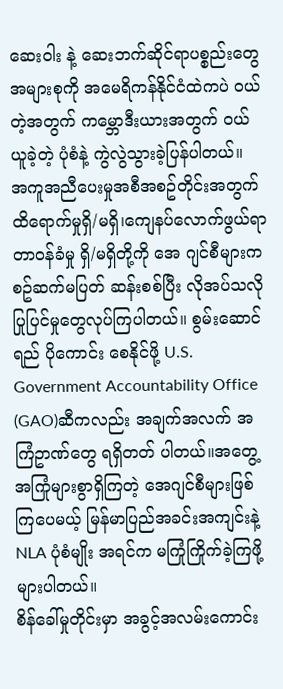ဆေးဝါး နဲ့ ဆေးဘက်ဆိုင်ရာပစ္စည်းတွေ အများစုကို အမေရိကန်နိုင်ငံထဲကပဲ ဝယ်တဲ့အတွက် ကမ္ဘောဒီးယားအတွက် ဝယ် ယူခဲ့တဲ့ ပုံစံနဲ့ ကွဲလွဲသွားခဲ့ပြန်ပါတယ်။
အကူအညီပေးမှုအစီအစဥ်တိုင်းအတွက် ထိရောက်မှုရှိ/မရှိ၊ကျေနပ်လောက်ဖွယ်ရာ တာဝန်ခံမှု ရှိ/မရှိတို့ကို အေ ဂျင်စီများက စဥ်ဆက်မပြတ် ဆန်းစစ်ပြီး လိုအပ်သလို ပြုပြင်မှုတွေလုပ်ကြပါတယ်။ စွမ်းဆောင်ရည် ပိုကောင်း စေနိုင်ဖို့ U.S. Government Accountability Office (GAO)ဆီကလည်း အချက်အလက် အကြံဥာဏ်တွေ ရရှိတတ် ပါတယ်။အတွေ့အကြုံများစွာရှိကြတဲ့ အေဂျင်စီများဖြစ်ကြပေမယ့် မြန်မာပြည်အခင်းအကျင်းနဲ့ NLA ပုံစံမျိုး အရင်က မကြုံကြိုက်ခဲ့ကြဖို့ များပါတယ်။
စိန်ခေါ်မှုတိုင်းမှာ အခွင့်အလမ်းကောင်း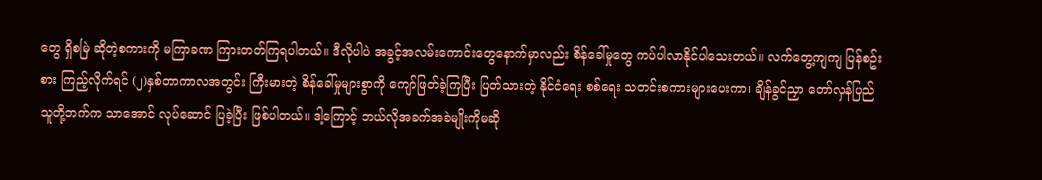တွေ ရှိစမြဲ ဆိုတဲ့စကားကို မကြာခဏ ကြားတတ်ကြရပါတယ်။ ဒီလိုပါပဲ အခွင့်အလမ်းကောင်းတွေနောက်မှာလည်း စိန်ခေါ်မှုတွေ ကပ်ပါလာနိုင်ပါသေးတယ်။ လက်တွေ့ကျကျ ပြန်စဥ်း စား ကြည့်လိုက်ရင် (၂)နှစ်တာကာလအတွင်း ကြီးမားတဲ့ စိန်ခေါ်မှုများစွာကို ကျော်ဖြတ်ခဲ့ကြပြီး ပြတ်သားတဲ့ နိုင်ငံရေး စစ်ရေး သတင်းစကားများပေးကာ၊ ချိန်ခွင်ညှာ တော်လှန်ပြည်သူတို့ဘက်က သာအောင် လုပ်ဆောင် ပြခဲ့ပြီး ဖြစ်ပါတယ်။ ဒါ့ကြောင့် ဘယ်လိုအခက်အခဲမျိုးကိုမဆို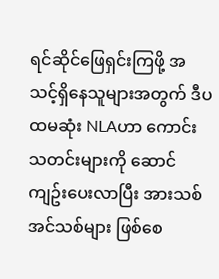ရင်ဆိုင်ဖြေရှင်းကြဖို့ အသင့်ရှိနေသူများအတွက် ဒီပထမဆုံး NLAဟာ ကောင်းသတင်းများကို ဆောင်ကျဥ်းပေးလာပြီး အားသစ်အင်သစ်များ ဖြစ်စေ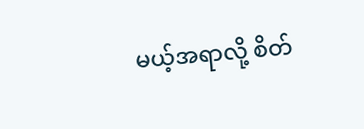မယ့်အရာလို့ စိတ်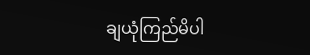ချယုံကြည်မိပါ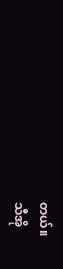တယ်။
သီအို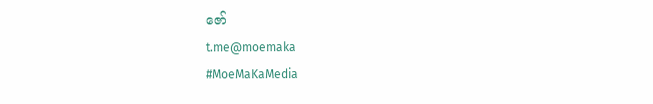ဇော်
t.me@moemaka
#MoeMaKaMedia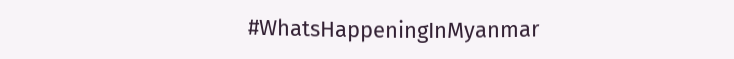#WhatsHappeningInMyanmar